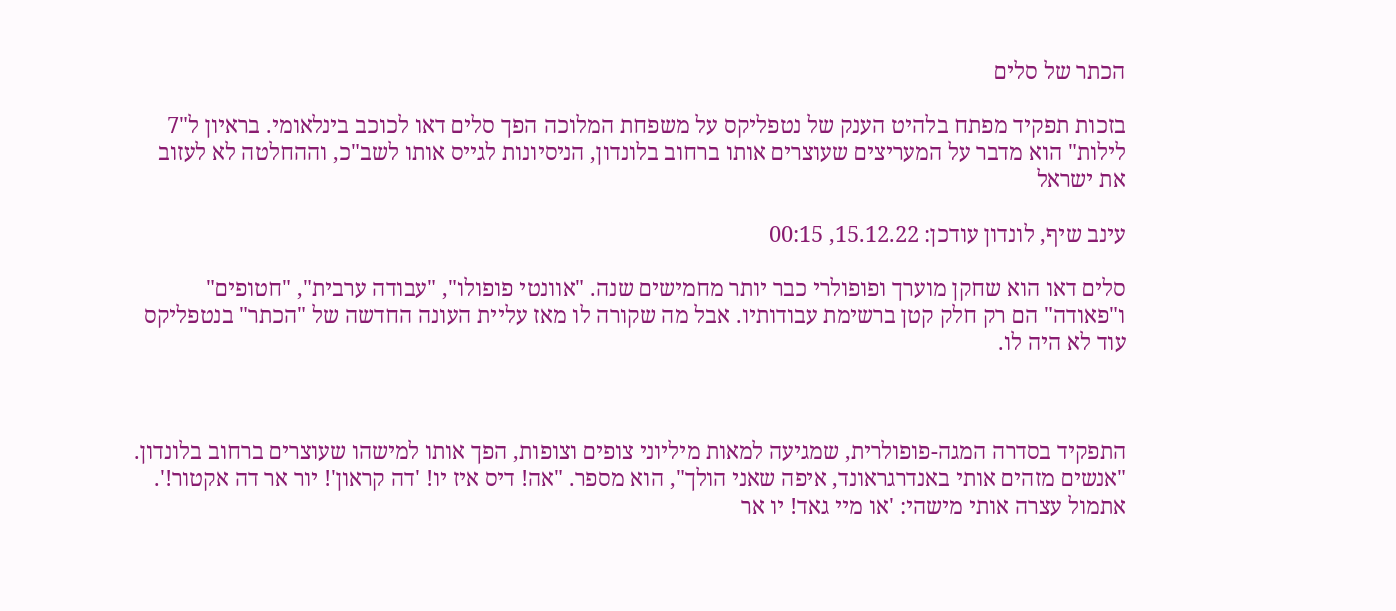הכתר של סלים

בזכות תפקיד מפתח בלהיט הענק של נטפליקס על משפחת המלוכה הפך סלים דאו לכוכב בינלאומי. בראיון ל"7 לילות" הוא מדבר על המעריצים שעוצרים אותו ברחוב בלונדון, הניסיונות לגייס אותו לשב"כ, וההחלטה לא לעזוב את ישראל

עינב שיף, לונדון עודכן: 15.12.22, 00:15

סלים דאו הוא שחקן מוערך ופופולרי כבר יותר מחמישים שנה. "אוונטי פופולו", "עבודה ערבית", "חטופים" ו"פאודה" הם רק חלק קטן ברשימת עבודותיו. אבל מה שקורה לו מאז עליית העונה החדשה של "הכתר" בנטפליקס עוד לא היה לו.



התפקיד בסדרה המגה-פופולרית, שמגיעה למאות מיליוני צופים וצופות, הפך אותו למישהו שעוצרים ברחוב בלונדון. "אנשים מזהים אותי באנדרגראונד, איפה שאני הולך", הוא מספר. "אה! דיס איז יו! 'דה קראון'! יור אר דה אקטור!'. אתמול עצרה אותי מישהי: 'או מיי גאד! יו אר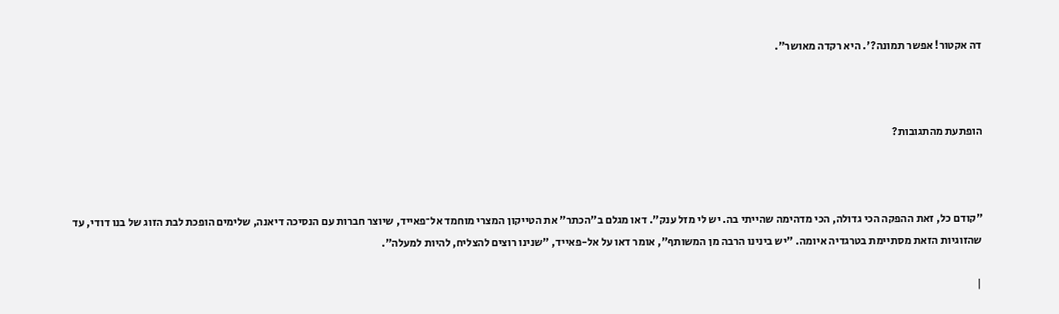דה אקטור! אפשר תמונה?'. היא רקדה מאושר".



הופתעת מהתגובות?



"קודם כל, זאת ההפקה הכי גדולה, הכי מדהימה שהייתי בה. יש לי מזל ענק". דאו מגלם ב"הכתר" את הטייקון המצרי מוחמד אל־פאייד, שיוצר חברות עם הנסיכה דיאנה, שלימים הופכת לבת הזוג של בנו דודי, עד שהזוגיות הזאת מסתיימת בטרגדיה איומה. "יש בינינו הרבה מן המשותף", אומר דאו על אל-פאייד, "שנינו רוצים להצליח, להיות למעלה".

|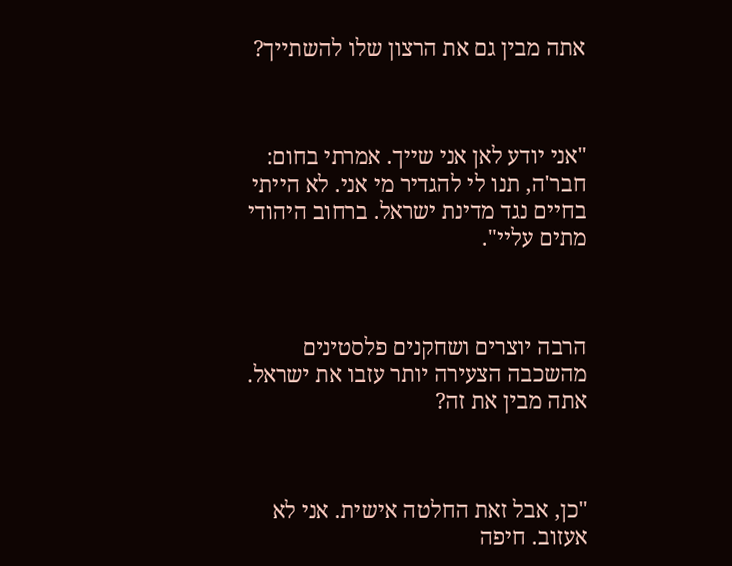אתה מבין גם את הרצון שלו להשתייך?



"אני יודע לאן אני שייך. אמרתי בחום: חבר'ה, תנו לי להגדיר מי אני. לא הייתי בחיים נגד מדינת ישראל. ברחוב היהודי מתים עליי".



הרבה יוצרים ושחקנים פלסטינים מהשכבה הצעירה יותר עזבו את ישראל. אתה מבין את זה?



"כן, אבל זאת החלטה אישית. אני לא אעזוב. חיפה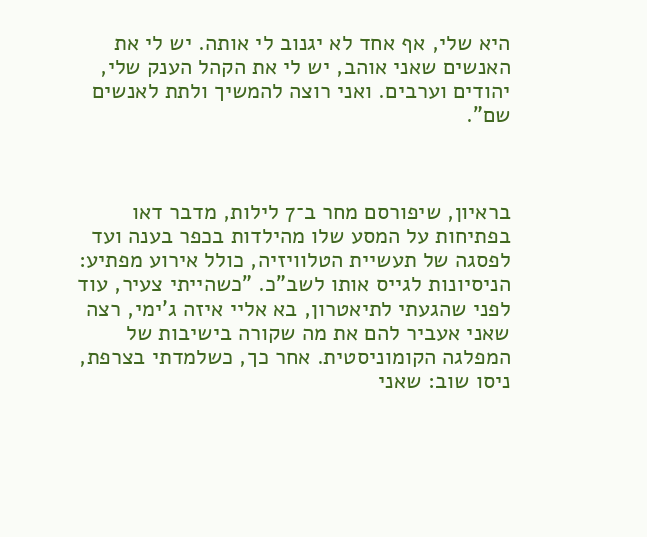היא שלי, אף אחד לא יגנוב לי אותה. יש לי את האנשים שאני אוהב, יש לי את הקהל הענק שלי, יהודים וערבים. ואני רוצה להמשיך ולתת לאנשים שם".



בראיון, שיפורסם מחר ב־7 לילות, מדבר דאו בפתיחות על המסע שלו מהילדות בכפר בענה ועד לפסגה של תעשיית הטלוויזיה, כולל אירוע מפתיע: הניסיונות לגייס אותו לשב"כ. "כשהייתי צעיר, עוד לפני שהגעתי לתיאטרון, בא אליי איזה ג'ימי, רצה שאני אעביר להם את מה שקורה בישיבות של המפלגה הקומוניסטית. אחר כך, כשלמדתי בצרפת, ניסו שוב: שאני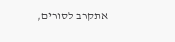אתקרב לסורים,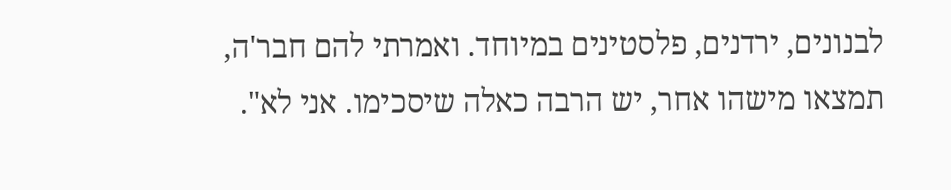לבנונים, ירדנים, פלסטינים במיוחד. ואמרתי להם חבר'ה, תמצאו מישהו אחר, יש הרבה כאלה שיסכימו. אני לא".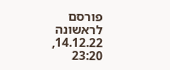פורסם לראשונה 14.12.22, 23:20